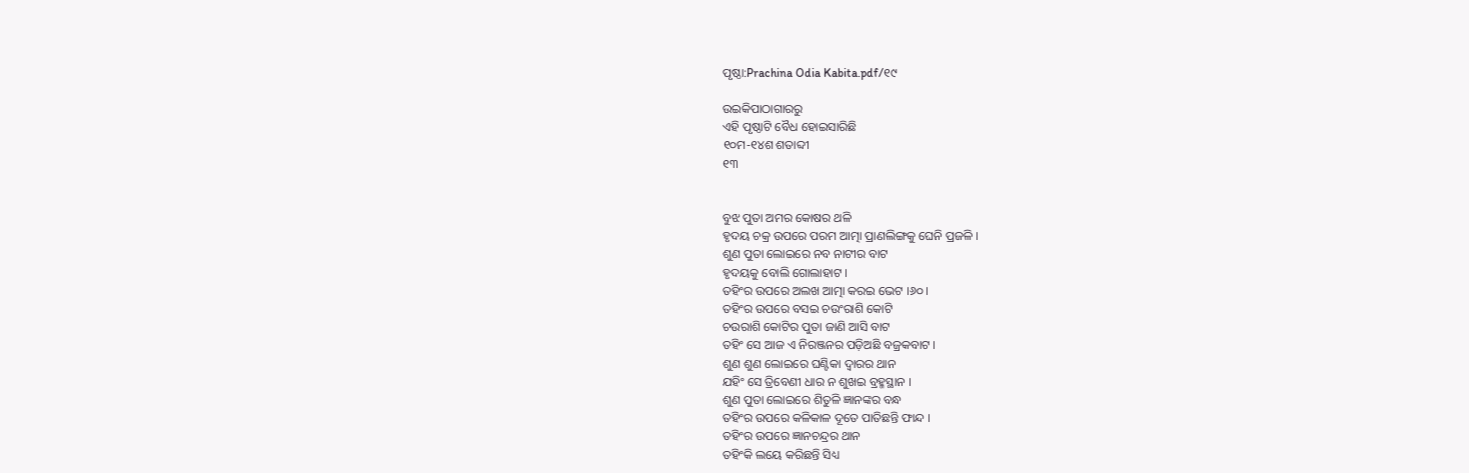ପୃଷ୍ଠା:Prachina Odia Kabita.pdf/୧୯

ଉଇକିପାଠାଗାର‌ରୁ
ଏହି ପୃଷ୍ଠାଟି ବୈଧ ହୋଇସାରିଛି
୧୦ମ-୧୪ଶ ଶତାବ୍ଦୀ
୧୩


ବୁଝ ପୁତା ଅମର କୋଷର ଥଳି
ହୃଦୟ ଚକ୍ର ଉପରେ ପରମ ଆତ୍ମା ପ୍ରାଣଲିଙ୍ଗକୁ ଘେନି ପ୍ରଜଳି ।
ଶୁଣ ପୁତା ଲୋଇରେ ନବ ନାଟୀର ବାଟ
ହୃଦୟକୁ ବୋଲି ଗୋଲାହାଟ ।
ତ‌ହିଂର ଉପରେ ଅଲଖ ଆତ୍ମା କରଇ ଭେଟ ।୬୦।
ତ‌ହିଂର ଉପରେ ବସଇ ଚଉଂରାଶି କୋଟି
ଚଉରାଶି କୋଟିର ପୁତା ଜାଣି ଆସି ବାଟ
ତ‌ହିଂ ସେ ଆଜ ଏ ନିରଞ୍ଜନର ପଡ଼ିଅଛି ବଜ୍ରକବାଟ ।
ଶୁଣ ଶୁଣ ଲୋଇରେ ଘଣ୍ଟିକା ଦ୍ୱାରର ଥାନ
ଯହିଂ ସେ ତ୍ରିବେଣୀ ଧାର ନ ଶୁଖଇ ବ୍ରହ୍ମସ୍ଥାନ ।
ଶୁଣ ପୁତା ଲୋଇରେ ଶିତୁଳି ଜ୍ଞାନଙ୍କର ବନ୍ଧ
ତ‌ହିଂର ଉପରେ କଳିକାଳ ଦୂତେ ପାତିଛନ୍ତି ଫାନ୍ଦ ।
ତ‌ହିଂର ଉପରେ ଜ୍ଞାନ‌ଚନ୍ଦ୍ରର ଥାନ
ତ‌ହିଂକି ଲୟେ କରିଛନ୍ତି ସିଧ୍ୟ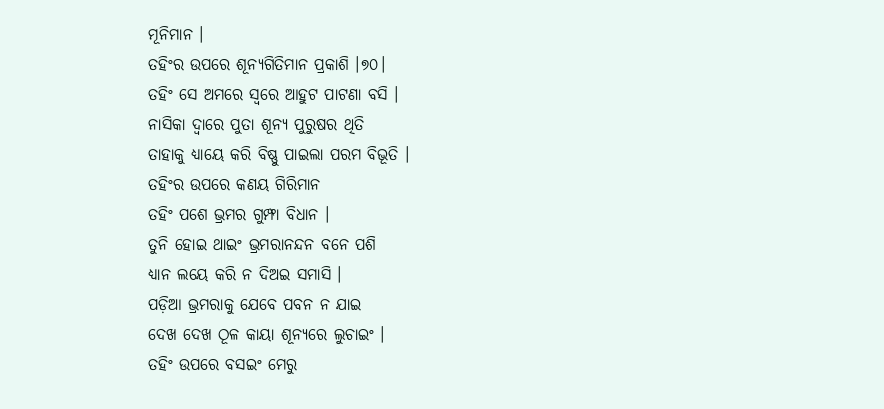ମୂନିମାନ ।
ତ‌ହିଂର ଉପରେ ଶୂନ୍ୟଗିତିମାନ ପ୍ରକାଶି ।୭୦।
ତ‌ହିଂ ସେ ଅମରେ ସ୍ୱରେ ଆହୁଟ ପାଟଣା ବସି ।
ନାସିକା ଦ୍ୱାରେ ପୁତା ଶୂନ୍ୟ ପୁରୁଷର ଥିତି
ତାହାକୁ ଧ୍ୟାୟେ କରି ବିଷ୍ଣୁ ପାଇଲା ପରମ ବିଭୂତି ।
ତ‌ହିଂର ଉପରେ କଣୟ ଗିରିମାନ
ତ‌ହିଂ ପଶେ ଭ୍ରମର ଗୁମ୍ଫା ବିଧାନ ।
ତୁନି ହୋଇ ଥାଇଂ ଭ୍ରମରାନନ୍ଦନ ବନେ ପଶି
ଧ୍ୟାନ ଲୟେ କରି ନ ଦିଅଇ ସମାସି ।
ପଡ଼ିଆ ଭ୍ରମରାକୁ ଯେବେ ପବନ ନ ଯାଇ
ଦେଖ ଦେଖ ଠୂଳ କାୟା ଶୂନ୍ୟରେ ଲୁଚାଇଂ ।
ତ‌ହିଂ ଉପରେ ବସଇଂ ମେରୁ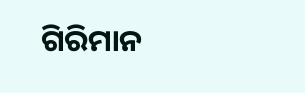ଗିରିମାନ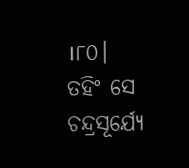।୮୦।
ତ‌ହିଂ ସେ ଚନ୍ଦ୍ରସୂର୍ଯ୍ୟେ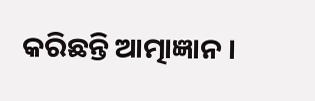କରିଛନ୍ତି ଆତ୍ମାଜ୍ଞାନ ।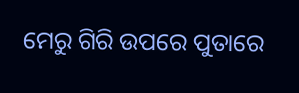ମେରୁ ଗିରି ଉପରେ ପୁତାରେ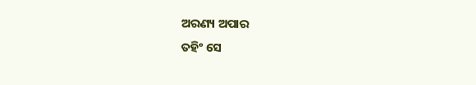ଅରଣ୍ୟ ଅପାର
ତ‌ହିଂ ସେ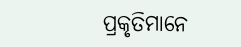ପ୍ରକୃତିମାନେ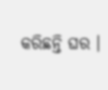କରିଛନ୍ତି ଘର ।